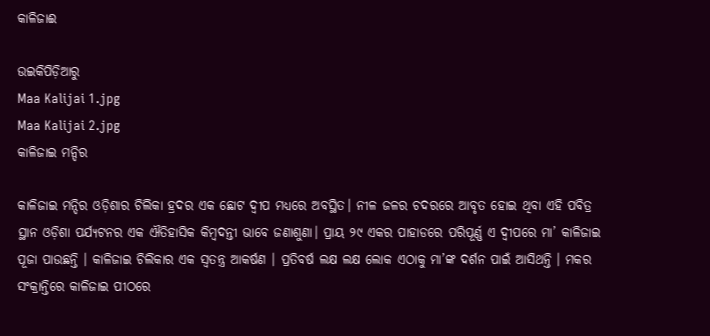କାଳିଜାଈ

ଉଇକିପିଡ଼ିଆ‌ରୁ
Maa Kalijai 1.jpg
Maa Kalijai 2.jpg
କାଳିଜାଇ ମନ୍ଦିର

କାଳିଜାଇ ମନ୍ଦିର ଓଡ଼ିଶାର ଚିଲିକା ହ୍ରଦର ଏକ ଛୋଟ ଦ୍ୱୀପ ମଧ୍ୟରେ ଅବସ୍ଥିତ। ନୀଳ ଜଳର ଚଦରରେ ଆବୃତ ହୋଇ ଥିବା ଏହି ପବିତ୍ର ସ୍ଥାନ ଓଡ଼ିଶା ପର୍ଯ୍ୟଟନର ଏକ ଐତିହାସିକ କିମ୍ବଦନ୍ତୀ ଭାବେ ଜଣାଶୁଣା। ପ୍ରାୟ ୨୯ ଏକର ପାହାଡରେ ପରିପୂର୍ଣ୍ଣ ଏ ଦ୍ୱୀପରେ ମା’ କାଳିଜାଇ ପୂଜା ପାଉଛନ୍ତି । କାଳିଜାଇ ଚିଲିକାର ଏକ ସ୍ୱତନ୍ତ୍ର ଆକର୍ଷଣ । ପ୍ରତିବର୍ଷ ଲକ୍ଷ ଲକ୍ଷ ଲୋକ ଏଠାକୁ ମା’ଙ୍କ ଦର୍ଶନ ପାଇଁ ଆସିଥନ୍ତି । ମକର ସଂକ୍ରାନ୍ତିରେ କାଳିଜାଇ ପୀଠରେ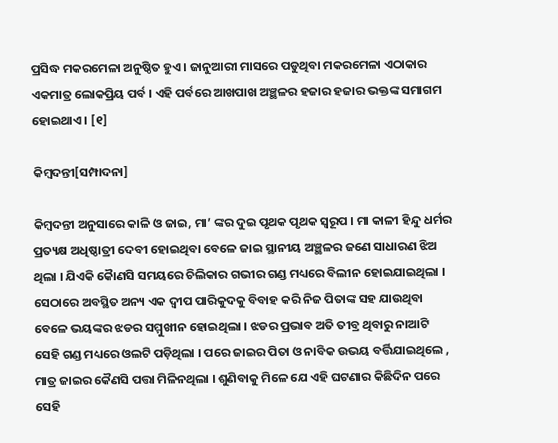ପ୍ରସିଦ୍ଧ ମକରମେଳା ଅନୁଷ୍ଠିତ ହୁଏ । ଜାନୁଆରୀ ମାସରେ ପଡୁଥିବା ମକରମେଳା ଏଠାକାର ଏକମାତ୍ର ଲୋକପ୍ରିୟ ପର୍ବ । ଏହି ପର୍ବରେ ଆଖପାଖ ଅଞ୍ଛଳର ହଜାର ହଜାର ଭକ୍ତଙ୍କ ସମାଗମ ହୋଇଥାଏ । [୧]

କିମ୍ବଦନ୍ତୀ[ସମ୍ପାଦନା]

କିମ୍ବଦନ୍ତୀ ଅନୁସାରେ କାଳି ଓ ଜାଇ, ମା’ ଙ୍କର ଦୁଇ ପୃଥକ ପୃଥକ ସ୍ୱରୂପ । ମା କାଳୀ ହିନ୍ଦୁ ଧର୍ମର ପ୍ରତ୍ୟକ୍ଷ ଅଧିଷ୍ଠାତ୍ରୀ ଦେବୀ ହୋଇଥିବା ବେଳେ ଜାଇ ସ୍ଥାନୀୟ ଅଞ୍ଛଳର ଜଣେ ସାଧାରଣ ଝିଅ ଥିଲା । ଯିଏକି କୈାଣସି ସମୟରେ ଚିଲିକାର ଗଭୀର ଗଣ୍ଡ ମଧ୍ୟରେ ବିଲୀନ ହୋଇଯାଇଥିଲା । ସେଠାରେ ଅବସ୍ଥିତ ଅନ୍ୟ ଏକ ଦ୍ୱୀପ ପାରିକୁଦକୁ ବିବାହ କରି ନିଜ ପିତାଙ୍କ ସହ ଯାଉଥିବା ବେଳେ ଭୟଙ୍କର ଝଡର ସମ୍ମୁଖୀନ ହୋଇଥିଲା । ଝଡର ପ୍ରଭାବ ଅତି ତୀବ୍ର ଥିବାରୁ ନାଆଟି ସେହି ଗଣ୍ଡ ମଧ୍ୟରେ ଓଲଟି ପଡ଼ିଥିଲା । ପରେ ଜାଇର ପିତା ଓ ନାବିକ ଉଭୟ ବର୍ତ୍ତିଯାଇଥିଲେ , ମାତ୍ର ଜାଇର କୈଣସି ପତ୍ତା ମିଳିନଥିଲା । ଶୁଣିବାକୁ ମିଳେ ଯେ ଏହି ଘଟଣାର କିଛିଦିନ ପରେ ସେହି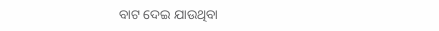ବାଟ ଦେଇ ଯାଉଥିବା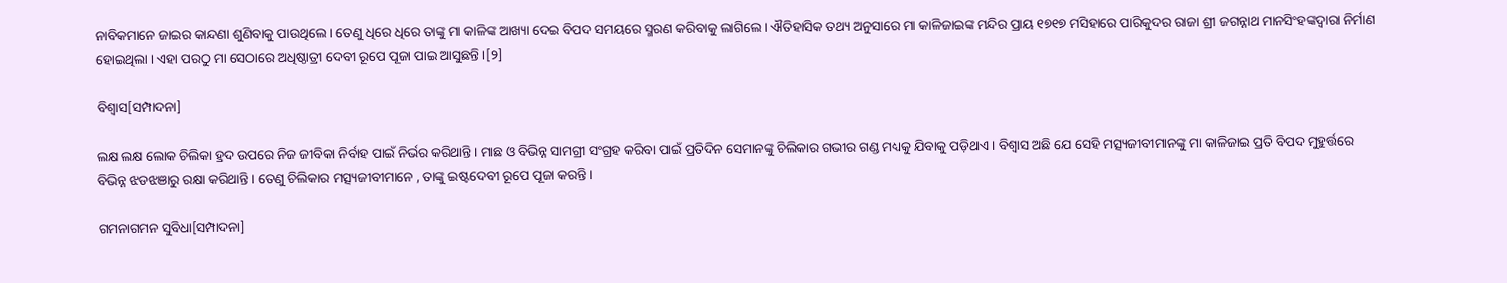ନାବିକମାନେ ଜାଇର କାନ୍ଦଣା ଶୁଣିବାକୁ ପାଉଥିଲେ । ତେଣୁ ଧିରେ ଧିରେ ତାଙ୍କୁ ମା କାଳିଙ୍କ ଆଖ୍ୟା ଦେଇ ବିପଦ ସମୟରେ ସ୍ମରଣ କରିବାକୁ ଲାଗିଲେ । ଐତିହାସିକ ତଥ୍ୟ ଅନୁସାରେ ମା କାଳିଜାଇଙ୍କ ମନ୍ଦିର ପ୍ରାୟ ୧୭୧୭ ମସିହାରେ ପାରିକୁଦର ରାଜା ଶ୍ରୀ ଜଗନ୍ନାଥ ମାନସିଂହଙ୍କଦ୍ୱାରା ନିର୍ମାଣ ହୋଇଥିଲା । ଏହା ପରଠୁ ମା ସେଠାରେ ଅଧିଷ୍ଠାତ୍ରୀ ଦେବୀ ରୂପେ ପୂଜା ପାଇ ଆସୁଛନ୍ତି ।[୨]

ବିଶ୍ୱାସ[ସମ୍ପାଦନା]

ଲକ୍ଷ ଲକ୍ଷ ଲୋକ ଚିଲିକା ହ୍ରଦ ଉପରେ ନିଜ ଜୀବିକା ନିର୍ବାହ ପାଇଁ ନିର୍ଭର କରିଥାନ୍ତି । ମାଛ ଓ ବିଭିନ୍ନ ସାମଗ୍ରୀ ସଂଗ୍ରହ କରିବା ପାଇଁ ପ୍ରତିଦିନ ସେମାନଙ୍କୁ ଚିଲିକାର ଗଭୀର ଗଣ୍ଡ ମଧ୍ୟକୁ ଯିବାକୁ ପଡ଼ିଥାଏ । ବିଶ୍ୱାସ ଅଛି ଯେ ସେହି ମତ୍ସ୍ୟଜୀବୀମାନଙ୍କୁ ମା କାଳିଜାଇ ପ୍ରତି ବିପଦ ମୁହୁର୍ତ୍ତରେ ବିଭିନ୍ନ ଝଡଝଞାରୁ ରକ୍ଷା କରିଥାନ୍ତି । ତେଣୁ ଚିଲିକାର ମତ୍ସ୍ୟଜୀବୀମାନେ , ତାଙ୍କୁ ଇଷ୍ଟଦେବୀ ରୂପେ ପୂଜା କରନ୍ତି ।

ଗମନାଗମନ ସୁବିଧା[ସମ୍ପାଦନା]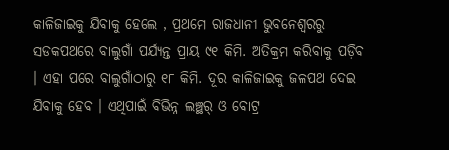କାଳିଜାଇକୁ ଯିବାକୁ ହେଲେ , ପ୍ରଥମେ ରାଜଧାନୀ ଭୁବନେଶ୍ୱରରୁ ସଡକପଥରେ ବାଲୁଗାଁ ପର୍ଯ୍ୟନ୍ତ ପ୍ରାୟ ୯୧ କିମି. ଅତିକ୍ରମ କରିବାକୁ ପଡ଼ିବ । ଏହା ପରେ ବାଲୁଗାଁଠାରୁ ୧୮ କିମି. ଦୂର କାଳିଜାଇକୁ ଜଳପଥ ଦେଇ ଯିବାକୁ ହେବ । ଏଥିପାଇଁ ବିଭିନ୍ନ ଲଞ୍ଛର୍ ଓ ବୋଟ୍ର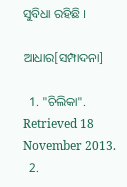ସୁବିଧା ରହିଛି ।

ଆଧାର[ସମ୍ପାଦନା]

  1. "ଚିଲିକା". Retrieved 18 November 2013.
  2.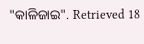"କାଳିଜାଇ". Retrieved 18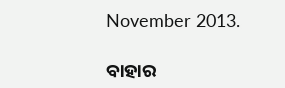November 2013.

ବାହାର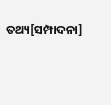ତଥ୍ୟ[ସମ୍ପାଦନା]